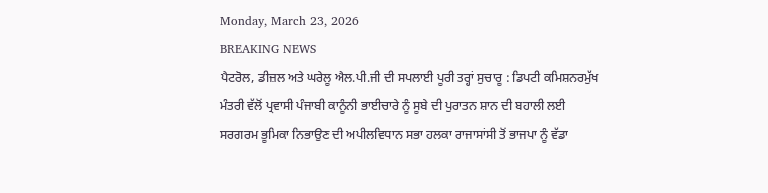Monday, March 23, 2026
BREAKING NEWS
ਪੈਟਰੋਲ, ਡੀਜ਼ਲ ਅਤੇ ਘਰੇਲੂ ਐਲ.ਪੀ.ਜੀ ਦੀ ਸਪਲਾਈ ਪੂਰੀ ਤਰ੍ਹਾਂ ਸੁਚਾਰੂ : ਡਿਪਟੀ ਕਮਿਸ਼ਨਰਮੁੱਖ ਮੰਤਰੀ ਵੱਲੋਂ ਪ੍ਰਵਾਸੀ ਪੰਜਾਬੀ ਕਾਨੂੰਨੀ ਭਾਈਚਾਰੇ ਨੂੰ ਸੂਬੇ ਦੀ ਪੁਰਾਤਨ ਸ਼ਾਨ ਦੀ ਬਹਾਲੀ ਲਈ ਸਰਗਰਮ ਭੂਮਿਕਾ ਨਿਭਾਉਣ ਦੀ ਅਪੀਲਵਿਧਾਨ ਸਭਾ ਹਲਕਾ ਰਾਜਾਸਾਂਸੀ ਤੋਂ ਭਾਜਪਾ ਨੂੰ ਵੱਡਾ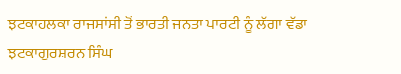ਝਟਕਾਹਲਕਾ ਰਾਜਸਾਂਸੀ ਤੋਂ ਭਾਰਤੀ ਜਨਤਾ ਪਾਰਟੀ ਨੂੰ ਲੱਗਾ ਵੱਡਾ ਝਟਕਾਗੁਰਸ਼ਰਨ ਸਿੰਘ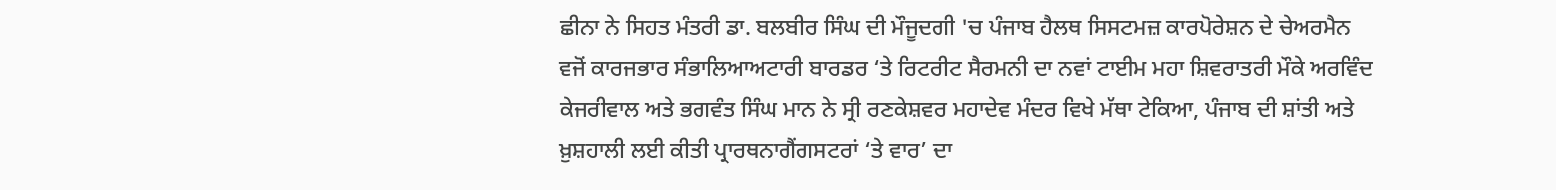ਛੀਨਾ ਨੇ ਸਿਹਤ ਮੰਤਰੀ ਡਾ. ਬਲਬੀਰ ਸਿੰਘ ਦੀ ਮੌਜੂਦਗੀ 'ਚ ਪੰਜਾਬ ਹੈਲਥ ਸਿਸਟਮਜ਼ ਕਾਰਪੋਰੇਸ਼ਨ ਦੇ ਚੇਅਰਮੈਨ ਵਜੋਂ ਕਾਰਜਭਾਰ ਸੰਭਾਲਿਆਅਟਾਰੀ ਬਾਰਡਰ ‘ਤੇ ਰਿਟਰੀਟ ਸੈਰਮਨੀ ਦਾ ਨਵਾਂ ਟਾਈਮ ਮਹਾ ਸ਼ਿਵਰਾਤਰੀ ਮੌਕੇ ਅਰਵਿੰਦ ਕੇਜਰੀਵਾਲ ਅਤੇ ਭਗਵੰਤ ਸਿੰਘ ਮਾਨ ਨੇ ਸ੍ਰੀ ਰਣਕੇਸ਼ਵਰ ਮਹਾਦੇਵ ਮੰਦਰ ਵਿਖੇ ਮੱਥਾ ਟੇਕਿਆ, ਪੰਜਾਬ ਦੀ ਸ਼ਾਂਤੀ ਅਤੇ ਖ਼ੁਸ਼ਹਾਲੀ ਲਈ ਕੀਤੀ ਪ੍ਰਾਰਥਨਾਗੈਂਗਸਟਰਾਂ ‘ਤੇ ਵਾਰ’ ਦਾ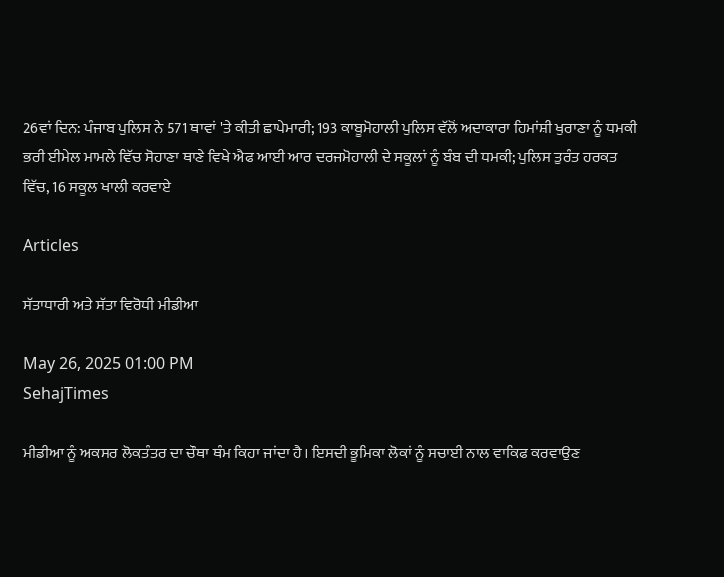26ਵਾਂ ਦਿਨ: ਪੰਜਾਬ ਪੁਲਿਸ ਨੇ 571 ਥਾਵਾਂ 'ਤੇ ਕੀਤੀ ਛਾਪੇਮਾਰੀ; 193 ਕਾਬੂਮੋਹਾਲੀ ਪੁਲਿਸ ਵੱਲੋਂ ਅਦਾਕਾਰਾ ਹਿਮਾਂਸ਼ੀ ਖੁਰਾਣਾ ਨੂੰ ਧਮਕੀ ਭਰੀ ਈਮੇਲ ਮਾਮਲੇ ਵਿੱਚ ਸੋਹਾਣਾ ਥਾਣੇ ਵਿਖੇ ਐਫ ਆਈ ਆਰ ਦਰਜਮੋਹਾਲੀ ਦੇ ਸਕੂਲਾਂ ਨੂੰ ਬੰਬ ਦੀ ਧਮਕੀ; ਪੁਲਿਸ ਤੁਰੰਤ ਹਰਕਤ ਵਿੱਚ, 16 ਸਕੂਲ ਖਾਲੀ ਕਰਵਾਏ

Articles

ਸੱਤਾਧਾਰੀ ਅਤੇ ਸੱਤਾ ਵਿਰੋਧੀ ਮੀਡੀਆ

May 26, 2025 01:00 PM
SehajTimes

ਮੀਡੀਆ ਨੂੰ ਅਕਸਰ ਲੋਕਤੰਤਰ ਦਾ ਚੌਥਾ ਥੰਮ ਕਿਹਾ ਜਾਂਦਾ ਹੈ। ਇਸਦੀ ਭੂਮਿਕਾ ਲੋਕਾਂ ਨੂੰ ਸਚਾਈ ਨਾਲ ਵਾਕਿਫ ਕਰਵਾਉਣ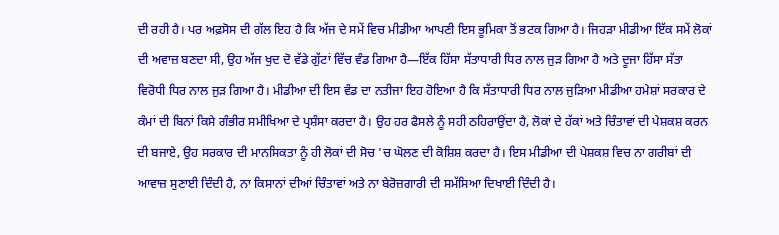ਦੀ ਰਹੀ ਹੈ। ਪਰ ਅਫ਼ਸੋਸ ਦੀ ਗੱਲ ਇਹ ਹੈ ਕਿ ਅੱਜ ਦੇ ਸਮੇਂ ਵਿਚ ਮੀਡੀਆ ਆਪਣੀ ਇਸ ਭੂਮਿਕਾ ਤੋਂ ਭਟਕ ਗਿਆ ਹੈ। ਜਿਹੜਾ ਮੀਡੀਆ ਇੱਕ ਸਮੇਂ ਲੋਕਾਂ ਦੀ ਅਵਾਜ਼ ਬਣਦਾ ਸੀ, ਉਹ ਅੱਜ ਖੁਦ ਦੋ ਵੱਡੇ ਗੁੱਟਾਂ ਵਿੱਚ ਵੰਡ ਗਿਆ ਹੈ—ਇੱਕ ਹਿੱਸਾ ਸੱਤਾਧਾਰੀ ਧਿਰ ਨਾਲ ਜੁੜ ਗਿਆ ਹੈ ਅਤੇ ਦੂਜਾ ਹਿੱਸਾ ਸੱਤਾ ਵਿਰੋਧੀ ਧਿਰ ਨਾਲ ਜੁੜ ਗਿਆ ਹੈ। ਮੀਡੀਆ ਦੀ ਇਸ ਵੰਡ ਦਾ ਨਤੀਜਾ ਇਹ ਹੋਇਆ ਹੈ ਕਿ ਸੱਤਾਧਾਰੀ ਧਿਰ ਨਾਲ ਜੁੜਿਆ ਮੀਡੀਆ ਹਮੇਸ਼ਾਂ ਸਰਕਾਰ ਦੇ ਕੰਮਾਂ ਦੀ ਬਿਨਾਂ ਕਿਸੇ ਗੰਭੀਰ ਸਮੀਖਿਆ ਦੇ ਪ੍ਰਸ਼ੰਸਾ ਕਰਦਾ ਹੈ। ਉਹ ਹਰ ਫੈਸਲੇ ਨੂੰ ਸਹੀ ਠਹਿਰਾਉਂਦਾ ਹੈ, ਲੋਕਾਂ ਦੇ ਹੱਕਾਂ ਅਤੇ ਚਿੰਤਾਵਾਂ ਦੀ ਪੇਸ਼ਕਸ਼ ਕਰਨ ਦੀ ਬਜਾਏ, ਉਹ ਸਰਕਾਰ ਦੀ ਮਾਨਸਿਕਤਾ ਨੂੰ ਹੀ ਲੋਕਾਂ ਦੀ ਸੋਚ 'ਚ ਘੋਲਣ ਦੀ ਕੋਸ਼ਿਸ਼ ਕਰਦਾ ਹੈ। ਇਸ ਮੀਡੀਆ ਦੀ ਪੇਸ਼ਕਸ਼ ਵਿਚ ਨਾ ਗਰੀਬਾਂ ਦੀ ਆਵਾਜ਼ ਸੁਣਾਈ ਦਿੰਦੀ ਹੈ, ਨਾ ਕਿਸਾਨਾਂ ਦੀਆਂ ਚਿੰਤਾਵਾਂ ਅਤੇ ਨਾ ਬੇਰੋਜ਼ਗਾਰੀ ਦੀ ਸਮੱਸਿਆ ਦਿਖਾਈ ਦਿੰਦੀ ਹੈ।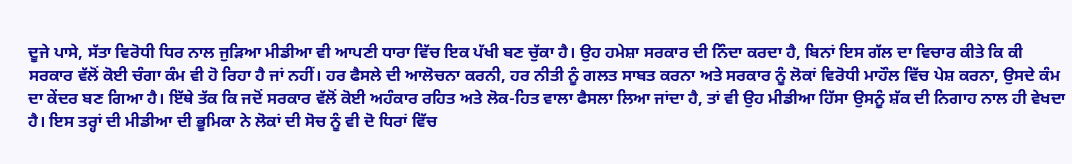ਦੂਜੇ ਪਾਸੇ, ਸੱਤਾ ਵਿਰੋਧੀ ਧਿਰ ਨਾਲ ਜੁੜਿਆ ਮੀਡੀਆ ਵੀ ਆਪਣੀ ਧਾਰਾ ਵਿੱਚ ਇਕ ਪੱਖੀ ਬਣ ਚੁੱਕਾ ਹੈ। ਉਹ ਹਮੇਸ਼ਾ ਸਰਕਾਰ ਦੀ ਨਿੰਦਾ ਕਰਦਾ ਹੈ, ਬਿਨਾਂ ਇਸ ਗੱਲ ਦਾ ਵਿਚਾਰ ਕੀਤੇ ਕਿ ਕੀ ਸਰਕਾਰ ਵੱਲੋਂ ਕੋਈ ਚੰਗਾ ਕੰਮ ਵੀ ਹੋ ਰਿਹਾ ਹੈ ਜਾਂ ਨਹੀਂ। ਹਰ ਫੈਸਲੇ ਦੀ ਆਲੋਚਨਾ ਕਰਨੀ, ਹਰ ਨੀਤੀ ਨੂੰ ਗਲਤ ਸਾਬਤ ਕਰਨਾ ਅਤੇ ਸਰਕਾਰ ਨੂੰ ਲੋਕਾਂ ਵਿਰੋਧੀ ਮਾਹੌਲ ਵਿੱਚ ਪੇਸ਼ ਕਰਨਾ, ਉਸਦੇ ਕੰਮ ਦਾ ਕੇਂਦਰ ਬਣ ਗਿਆ ਹੈ। ਇੱਥੇ ਤੱਕ ਕਿ ਜਦੋਂ ਸਰਕਾਰ ਵੱਲੋਂ ਕੋਈ ਅਹੰਕਾਰ ਰਹਿਤ ਅਤੇ ਲੋਕ-ਹਿਤ ਵਾਲਾ ਫੈਸਲਾ ਲਿਆ ਜਾਂਦਾ ਹੈ, ਤਾਂ ਵੀ ਉਹ ਮੀਡੀਆ ਹਿੱਸਾ ਉਸਨੂੰ ਸ਼ੱਕ ਦੀ ਨਿਗਾਹ ਨਾਲ ਹੀ ਵੇਖਦਾ ਹੈ। ਇਸ ਤਰ੍ਹਾਂ ਦੀ ਮੀਡੀਆ ਦੀ ਭੂਮਿਕਾ ਨੇ ਲੋਕਾਂ ਦੀ ਸੋਚ ਨੂੰ ਵੀ ਦੋ ਧਿਰਾਂ ਵਿੱਚ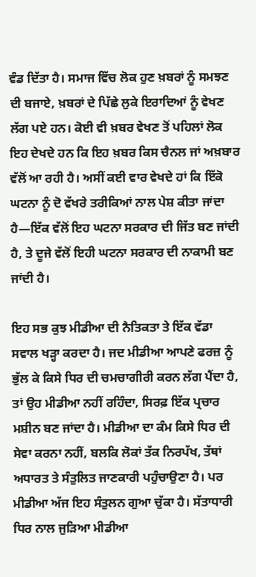ਵੰਡ ਦਿੱਤਾ ਹੈ। ਸਮਾਜ ਵਿੱਚ ਲੋਕ ਹੁਣ ਖ਼ਬਰਾਂ ਨੂੰ ਸਮਝਣ ਦੀ ਬਜਾਏ, ਖ਼ਬਰਾਂ ਦੇ ਪਿੱਛੇ ਲੁਕੇ ਇਰਾਦਿਆਂ ਨੂੰ ਵੇਖਣ ਲੱਗ ਪਏ ਹਨ। ਕੋਈ ਵੀ ਖ਼ਬਰ ਵੇਖਣ ਤੋਂ ਪਹਿਲਾਂ ਲੋਕ ਇਹ ਦੇਖਦੇ ਹਨ ਕਿ ਇਹ ਖ਼ਬਰ ਕਿਸ ਚੈਨਲ ਜਾਂ ਅਖ਼ਬਾਰ ਵੱਲੋਂ ਆ ਰਹੀ ਹੈ। ਅਸੀਂ ਕਈ ਵਾਰ ਵੇਖਦੇ ਹਾਂ ਕਿ ਇੱਕੋ ਘਟਨਾ ਨੂੰ ਦੋ ਵੱਖਰੇ ਤਰੀਕਿਆਂ ਨਾਲ ਪੇਸ਼ ਕੀਤਾ ਜਾਂਦਾ ਹੈ—ਇੱਕ ਵੱਲੋਂ ਇਹ ਘਟਨਾ ਸਰਕਾਰ ਦੀ ਜਿੱਤ ਬਣ ਜਾਂਦੀ ਹੈ, ਤੇ ਦੂਜੇ ਵੱਲੋਂ ਇਹੀ ਘਟਨਾ ਸਰਕਾਰ ਦੀ ਨਾਕਾਮੀ ਬਣ ਜਾਂਦੀ ਹੈ।

ਇਹ ਸਭ ਕੁਝ ਮੀਡੀਆ ਦੀ ਨੈਤਿਕਤਾ ਤੇ ਇੱਕ ਵੱਡਾ ਸਵਾਲ ਖੜ੍ਹਾ ਕਰਦਾ ਹੈ। ਜਦ ਮੀਡੀਆ ਆਪਣੇ ਫਰਜ਼ ਨੂੰ ਭੁੱਲ ਕੇ ਕਿਸੇ ਧਿਰ ਦੀ ਚਮਚਾਗੀਰੀ ਕਰਨ ਲੱਗ ਪੈਂਦਾ ਹੈ, ਤਾਂ ਉਹ ਮੀਡੀਆ ਨਹੀਂ ਰਹਿੰਦਾ, ਸਿਰਫ਼ ਇੱਕ ਪ੍ਰਚਾਰ ਮਸ਼ੀਨ ਬਣ ਜਾਂਦਾ ਹੈ। ਮੀਡੀਆ ਦਾ ਕੰਮ ਕਿਸੇ ਧਿਰ ਦੀ ਸੇਵਾ ਕਰਨਾ ਨਹੀਂ, ਬਲਕਿ ਲੋਕਾਂ ਤੱਕ ਨਿਰਪੱਖ, ਤੱਥਾਂ ਅਧਾਰਤ ਤੇ ਸੰਤੁਲਿਤ ਜਾਣਕਾਰੀ ਪਹੁੰਚਾਉਣਾ ਹੈ। ਪਰ ਮੀਡੀਆ ਅੱਜ ਇਹ ਸੰਤੁਲਨ ਗੁਆ ਚੁੱਕਾ ਹੈ। ਸੱਤਾਧਾਰੀ ਧਿਰ ਨਾਲ ਜੁੜਿਆ ਮੀਡੀਆ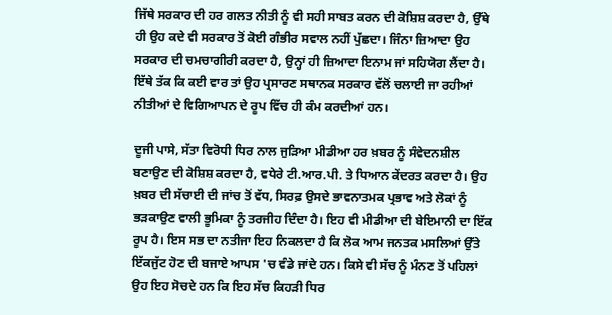ਜਿੱਥੇ ਸਰਕਾਰ ਦੀ ਹਰ ਗਲਤ ਨੀਤੀ ਨੂੰ ਵੀ ਸਹੀ ਸਾਬਤ ਕਰਨ ਦੀ ਕੋਸ਼ਿਸ਼ ਕਰਦਾ ਹੈ, ਉੱਥੇ ਹੀ ਉਹ ਕਦੇ ਵੀ ਸਰਕਾਰ ਤੋਂ ਕੋਈ ਗੰਭੀਰ ਸਵਾਲ ਨਹੀਂ ਪੁੱਛਦਾ। ਜਿੰਨਾ ਜ਼ਿਆਦਾ ਉਹ ਸਰਕਾਰ ਦੀ ਚਮਚਾਗੀਰੀ ਕਰਦਾ ਹੈ, ਉਨ੍ਹਾਂ ਹੀ ਜ਼ਿਆਦਾ ਇਨਾਮ ਜਾਂ ਸਹਿਯੋਗ ਲੈਂਦਾ ਹੈ। ਇੱਥੇ ਤੱਕ ਕਿ ਕਈ ਵਾਰ ਤਾਂ ਉਹ ਪ੍ਰਸਾਰਣ ਸਥਾਨਕ ਸਰਕਾਰ ਵੱਲੋਂ ਚਲਾਈ ਜਾ ਰਹੀਆਂ ਨੀਤੀਆਂ ਦੇ ਵਿਗਿਆਪਨ ਦੇ ਰੂਪ ਵਿੱਚ ਹੀ ਕੰਮ ਕਰਦੀਆਂ ਹਨ।

ਦੂਜੀ ਪਾਸੇ, ਸੱਤਾ ਵਿਰੋਧੀ ਧਿਰ ਨਾਲ ਜੁੜਿਆ ਮੀਡੀਆ ਹਰ ਖ਼ਬਰ ਨੂੰ ਸੰਵੇਦਨਸ਼ੀਲ ਬਣਾਉਣ ਦੀ ਕੋਸ਼ਿਸ਼ ਕਰਦਾ ਹੈ, ਵਧੇਰੇ ਟੀ.ਆਰ.ਪੀ. ਤੇ ਧਿਆਨ ਕੇਂਦਰਤ ਕਰਦਾ ਹੈ। ਉਹ ਖ਼ਬਰ ਦੀ ਸੱਚਾਈ ਦੀ ਜਾਂਚ ਤੋਂ ਵੱਧ, ਸਿਰਫ਼ ਉਸਦੇ ਭਾਵਨਾਤਮਕ ਪ੍ਰਭਾਵ ਅਤੇ ਲੋਕਾਂ ਨੂੰ ਭੜਕਾਉਣ ਵਾਲੀ ਭੂਮਿਕਾ ਨੂੰ ਤਰਜੀਹ ਦਿੰਦਾ ਹੈ। ਇਹ ਵੀ ਮੀਡੀਆ ਦੀ ਬੇਇਮਾਨੀ ਦਾ ਇੱਕ ਰੂਪ ਹੈ। ਇਸ ਸਭ ਦਾ ਨਤੀਜਾ ਇਹ ਨਿਕਲਦਾ ਹੈ ਕਿ ਲੋਕ ਆਮ ਜਨਤਕ ਮਸਲਿਆਂ ਉੱਤੇ ਇੱਕਜੁੱਟ ਹੋਣ ਦੀ ਬਜਾਏ ਆਪਸ 'ਚ ਵੰਡੇ ਜਾਂਦੇ ਹਨ। ਕਿਸੇ ਵੀ ਸੱਚ ਨੂੰ ਮੰਨਣ ਤੋਂ ਪਹਿਲਾਂ ਉਹ ਇਹ ਸੋਚਦੇ ਹਨ ਕਿ ਇਹ ਸੱਚ ਕਿਹੜੀ ਧਿਰ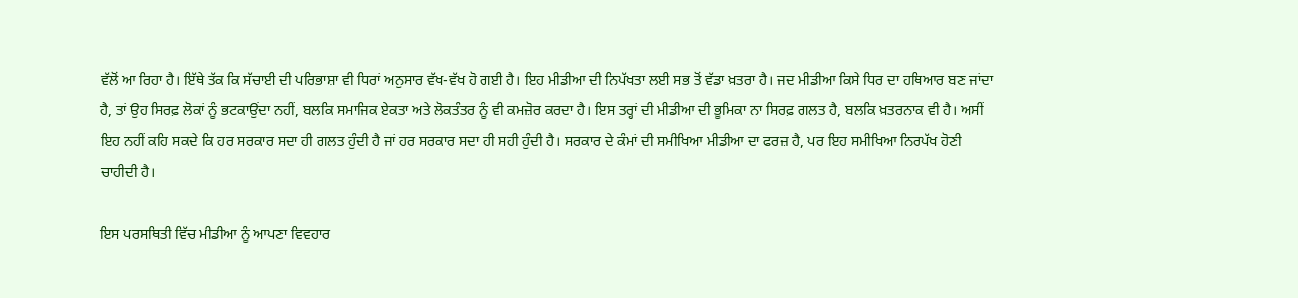ਵੱਲੋਂ ਆ ਰਿਹਾ ਹੈ। ਇੱਥੇ ਤੱਕ ਕਿ ਸੱਚਾਈ ਦੀ ਪਰਿਭਾਸ਼ਾ ਵੀ ਧਿਰਾਂ ਅਨੁਸਾਰ ਵੱਖ-ਵੱਖ ਹੋ ਗਈ ਹੈ। ਇਹ ਮੀਡੀਆ ਦੀ ਨਿਪੱਖਤਾ ਲਈ ਸਭ ਤੋਂ ਵੱਡਾ ਖ਼ਤਰਾ ਹੈ। ਜਦ ਮੀਡੀਆ ਕਿਸੇ ਧਿਰ ਦਾ ਹਥਿਆਰ ਬਣ ਜਾਂਦਾ ਹੈ, ਤਾਂ ਉਹ ਸਿਰਫ਼ ਲੋਕਾਂ ਨੂੰ ਭਟਕਾਉਂਦਾ ਨਹੀਂ, ਬਲਕਿ ਸਮਾਜਿਕ ਏਕਤਾ ਅਤੇ ਲੋਕਤੰਤਰ ਨੂੰ ਵੀ ਕਮਜ਼ੋਰ ਕਰਦਾ ਹੈ। ਇਸ ਤਰ੍ਹਾਂ ਦੀ ਮੀਡੀਆ ਦੀ ਭੂਮਿਕਾ ਨਾ ਸਿਰਫ਼ ਗਲਤ ਹੈ, ਬਲਕਿ ਖ਼ਤਰਨਾਕ ਵੀ ਹੈ। ਅਸੀਂ ਇਹ ਨਹੀਂ ਕਹਿ ਸਕਦੇ ਕਿ ਹਰ ਸਰਕਾਰ ਸਦਾ ਹੀ ਗਲਤ ਹੁੰਦੀ ਹੈ ਜਾਂ ਹਰ ਸਰਕਾਰ ਸਦਾ ਹੀ ਸਹੀ ਹੁੰਦੀ ਹੈ। ਸਰਕਾਰ ਦੇ ਕੰਮਾਂ ਦੀ ਸਮੀਖਿਆ ਮੀਡੀਆ ਦਾ ਫਰਜ਼ ਹੈ, ਪਰ ਇਹ ਸਮੀਖਿਆ ਨਿਰਪੱਖ ਹੋਣੀ ਚਾਹੀਦੀ ਹੈ।

ਇਸ ਪਰਸਥਿਤੀ ਵਿੱਚ ਮੀਡੀਆ ਨੂੰ ਆਪਣਾ ਵਿਵਹਾਰ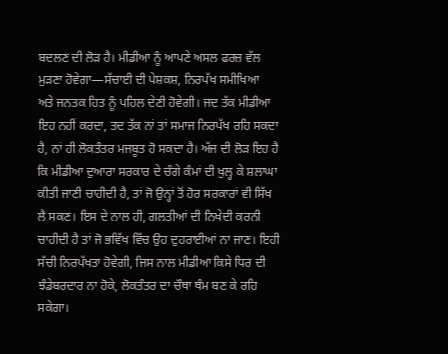ਬਦਲਣ ਦੀ ਲੋੜ ਹੈ। ਮੀਡੀਆ ਨੂੰ ਆਪਣੇ ਅਸਲ ਫਰਜ਼ ਵੱਲ ਮੁੜਣਾ ਹੋਵੇਗਾ—ਸੱਚਾਈ ਦੀ ਪੇਸ਼ਕਸ਼, ਨਿਰਪੱਖ ਸਮੀਖਿਆ  ਅਤੇ ਜਨਤਕ ਹਿਤ ਨੂੰ ਪਹਿਲ ਦੇਣੀ ਹੋਵੇਗੀ। ਜਦ ਤੱਕ ਮੀਡੀਆ ਇਹ ਨਹੀਂ ਕਰਦਾ, ਤਦ ਤੱਕ ਨਾਂ ਤਾਂ ਸਮਾਜ ਨਿਰਪੱਖ ਰਹਿ ਸਕਦਾ ਹੈ, ਨਾਂ ਹੀ ਲੋਕਤੰਤਰ ਮਜਬੂਤ ਹੋ ਸਕਦਾ ਹੈ। ਅੱਜ ਦੀ ਲੋੜ ਇਹ ਹੈ ਕਿ ਮੀਡੀਆ ਦੁਆਰਾ ਸਰਕਾਰ ਦੇ ਚੰਗੇ ਕੰਮਾਂ ਦੀ ਖੁਲ੍ਹ ਕੇ ਸ਼ਲਾਘਾ ਕੀਤੀ ਜਾਣੀ ਚਾਹੀਦੀ ਹੈ, ਤਾਂ ਜੋ ਉਨ੍ਹਾਂ ਤੋਂ ਹੋਰ ਸਰਕਾਰਾਂ ਵੀ ਸਿੱਖ ਲੈ ਸਕਣ। ਇਸ ਦੇ ਨਾਲ ਹੀ, ਗਲਤੀਆਂ ਦੀ ਨਿਖੇਦੀ ਕਰਨੀ ਚਾਹੀਦੀ ਹੈ ਤਾਂ ਜੋ ਭਵਿੱਖ ਵਿੱਚ ਉਹ ਦੁਹਰਾਈਆਂ ਨਾ ਜਾਣ। ਇਹੀ ਸੱਚੀ ਨਿਰਪੱਖਤਾ ਹੋਵੇਗੀ, ਜਿਸ ਨਾਲ ਮੀਡੀਆ ਕਿਸੇ ਧਿਰ ਦੀ ਝੰਡੇਬਰਦਾਰ ਨਾ ਹੋਕੇ, ਲੋਕਤੰਤਰ ਦਾ ਚੌਥਾ ਥੰਮ ਬਣ ਕੇ ਰਹਿ ਸਕੇਗਾ।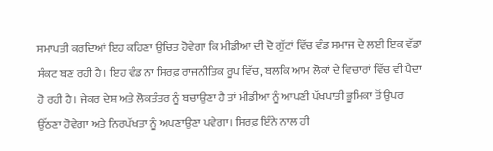ਸਮਾਪਤੀ ਕਰਦਿਆਂ ਇਹ ਕਹਿਣਾ ਉਚਿਤ ਹੋਵੇਗਾ ਕਿ ਮੀਡੀਆ ਦੀ ਦੋ ਗੁੱਟਾਂ ਵਿੱਚ ਵੰਡ ਸਮਾਜ ਦੇ ਲਈ ਇਕ ਵੱਡਾ ਸੰਕਟ ਬਣ ਰਹੀ ਹੈ। ਇਹ ਵੰਡ ਨਾ ਸਿਰਫ਼ ਰਾਜਨੀਤਿਕ ਰੂਪ ਵਿੱਚ, ਬਲਕਿ ਆਮ ਲੋਕਾਂ ਦੇ ਵਿਚਾਰਾਂ ਵਿੱਚ ਵੀ ਪੈਦਾ ਹੋ ਰਹੀ ਹੈ। ਜੇਕਰ ਦੇਸ਼ ਅਤੇ ਲੋਕਤੰਤਰ ਨੂੰ ਬਚਾਉਣਾ ਹੈ ਤਾਂ ਮੀਡੀਆ ਨੂੰ ਆਪਣੀ ਪੱਖਪਾਤੀ ਭੂਮਿਕਾ ਤੋਂ ਉਪਰ ਉੱਠਣਾ ਹੋਵੇਗਾ ਅਤੇ ਨਿਰਪੱਖਤਾ ਨੂੰ ਅਪਣਾਉਣਾ ਪਵੇਗਾ। ਸਿਰਫ਼ ਇੰਨੇ ਨਾਲ ਹੀ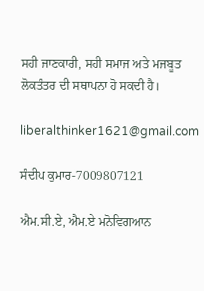ਸਹੀ ਜਾਣਕਾਰੀ, ਸਹੀ ਸਮਾਜ ਅਤੇ ਮਜਬੂਤ ਲੋਕਤੰਤਰ ਦੀ ਸਥਾਪਨਾ ਹੋ ਸਕਦੀ ਹੈ।

liberalthinker1621@gmail.com

ਸੰਦੀਪ ਕੁਮਾਰ-7009807121

ਐਮ.ਸੀ.ਏ, ਐਮ.ਏ ਮਨੋਵਿਗਆਨ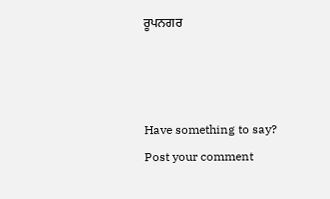ਰੂਪਨਗਰ



Have something to say? Post your comment